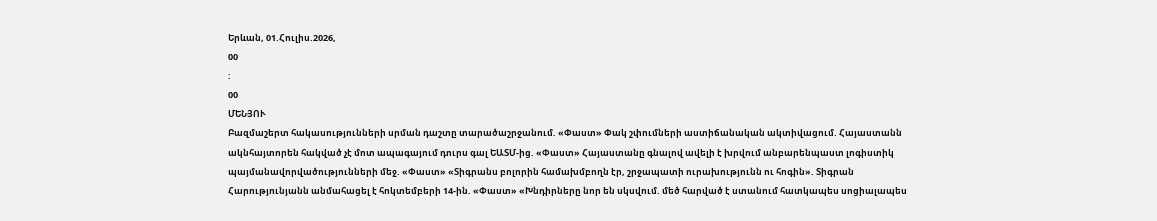Երևան, 01.Հուլիս.2026,
00
:
00
ՄԵՆՅՈՒ
Բազմաշերտ հակասությունների սրման դաշտը տարածաշրջանում. «Փաստ» Փակ շփումների աստիճանական ակտիվացում. Հայաստանն ակնհայտորեն հակված չէ մոտ ապագայում դուրս գալ ԵԱՏՄ-ից. «Փաստ» Հայաստանը գնալով ավելի է խրվում անբարենպաստ լոգիստիկ պայմանավորվածությունների մեջ. «Փաստ» «Տիգրանս բոլորին համախմբողն էր, շրջապատի ուրախությունն ու հոգին». Տիգրան Հարությունյանն անմահացել է հոկտեմբերի 14-ին. «Փաստ» «Խնդիրները նոր են սկսվում. մեծ հարված է ստանում հատկապես սոցիալապես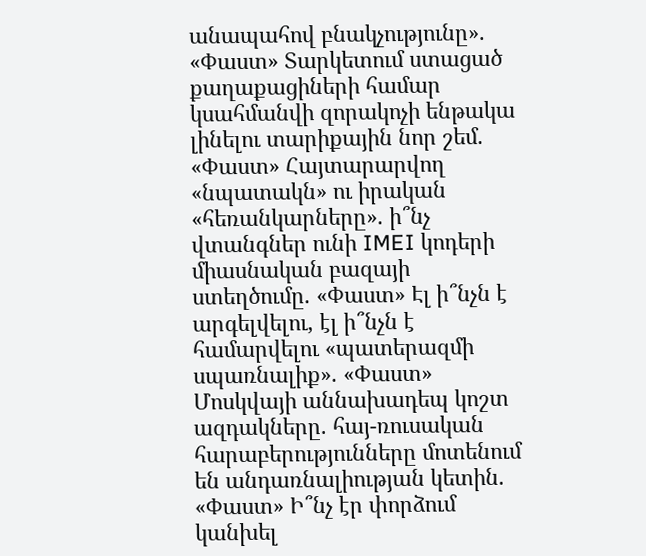անապահով բնակչությունը». «Փաստ» Տարկետում ստացած քաղաքացիների համար կսահմանվի զորակոչի ենթակա լինելու տարիքային նոր շեմ. «Փաստ» Հայտարարվող «նպատակն» ու իրական «հեռանկարները». ի՞նչ վտանգներ ունի IMEI կոդերի միասնական բազայի ստեղծումը. «Փաստ» Էլ ի՞նչն է արգելվելու, էլ ի՞նչն է համարվելու «պատերազմի սպառնալիք». «Փաստ» Մոսկվայի աննախադեպ կոշտ ազդակները. հայ-ռուսական հարաբերությունները մոտենում են անդառնալիության կետին. «Փաստ» Ի՞նչ էր փորձում կանխել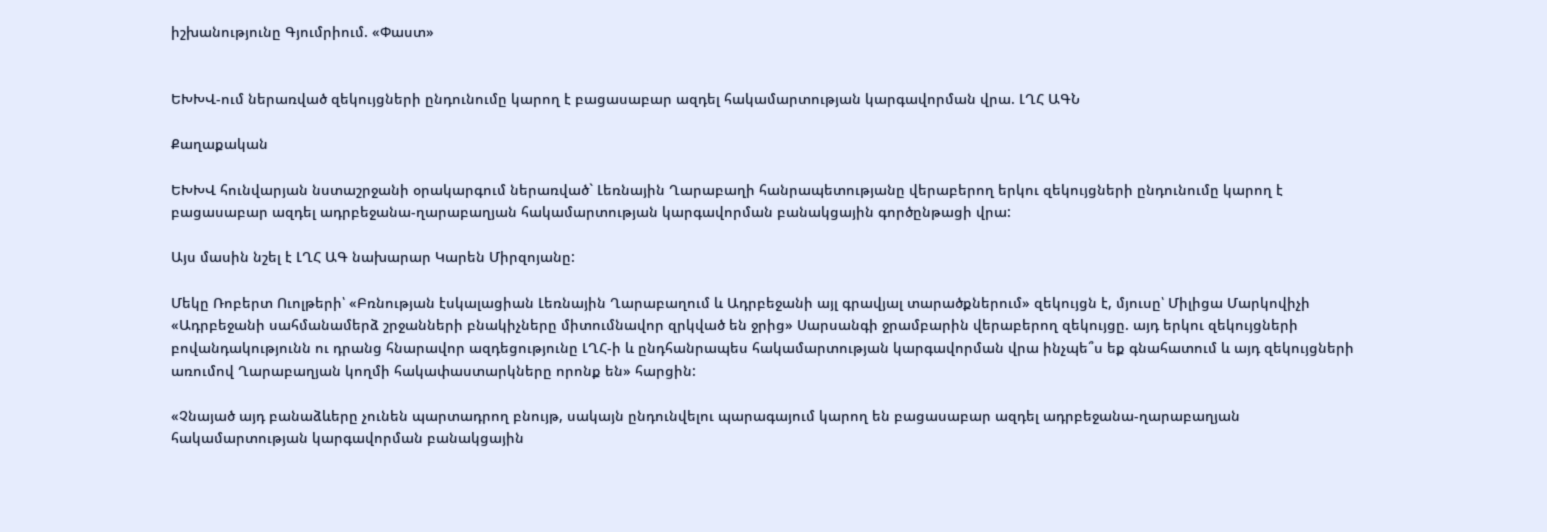իշխանությունը Գյումրիում. «Փաստ»


ԵԽԽՎ-ում ներառված զեկույցների ընդունումը կարող է բացասաբար ազդել հակամարտության կարգավորման վրա. ԼՂՀ ԱԳՆ

Քաղաքական

ԵԽԽՎ հունվարյան նստաշրջանի օրակարգում ներառված` Լեռնային Ղարաբաղի հանրապետությանը վերաբերող երկու զեկույցների ընդունումը կարող է բացասաբար ազդել ադրբեջանա-ղարաբաղյան հակամարտության կարգավորման բանակցային գործընթացի վրա:

Այս մասին նշել է ԼՂՀ ԱԳ նախարար Կարեն Միրզոյանը:

Մեկը Ռոբերտ Ուոլթերի՝ «Բռնության էսկալացիան Լեռնային Ղարաբաղում և Ադրբեջանի այլ գրավյալ տարածքներում» զեկույցն է, մյուսը՝ Միլիցա Մարկովիչի «Ադրբեջանի սահմանամերձ շրջանների բնակիչները միտումնավոր զրկված են ջրից» Սարսանգի ջրամբարին վերաբերող զեկույցը. այդ երկու զեկույցների բովանդակությունն ու դրանց հնարավոր ազդեցությունը ԼՂՀ-ի և ընդհանրապես հակամարտության կարգավորման վրա ինչպե՞ս եք գնահատում և այդ զեկույցների առումով Ղարաբաղյան կողմի հակափաստարկները որոնք են» հարցին:

«Չնայած այդ բանաձևերը չունեն պարտադրող բնույթ, սակայն ընդունվելու պարագայում կարող են բացասաբար ազդել ադրբեջանա-ղարաբաղյան հակամարտության կարգավորման բանակցային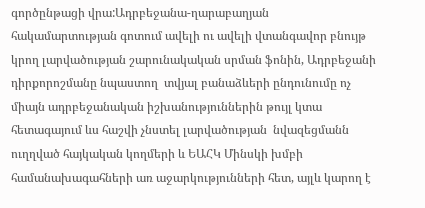գործընթացի վրա:Ադրբեջանա-ղարաբաղյան հակամարտության գոտում ավելի ու ավելի վտանգավոր բնույթ կրող լարվածության շարունակական սրման ֆոնին, Ադրբեջանի դիրքորոշմանը նպաստող  տվյալ բանաձևերի ընդունումը ոչ միայն ադրբեջանական իշխանություններին թույլ կտա հետագայում ևս հաշվի չնստել լարվածության  նվազեցմանն ուղղված հայկական կողմերի և ԵԱՀԿ Մինսկի խմբի համանախագահների առ աջարկությունների հետ, այլև կարող է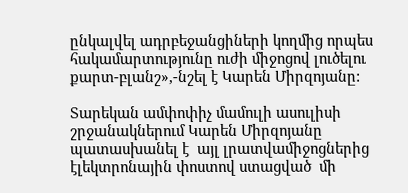ընկալվել ադրբեջանցիների կողմից որպես հակամարտությունը ուժի միջոցով լուծելու քարտ-բլանշ»,-նշել է Կարեն Միրզոյանը:

Տարեկան ամփոփիչ մամուլի ասուլիսի շրջանակներում Կարեն Միրզոյանը պատասխանել է  այլ լրատվամիջոցներից էլեկտրոնային փոստով ստացված  մի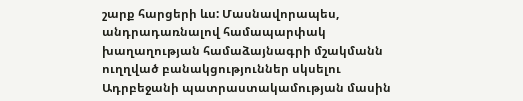շարք հարցերի ևս: Մասնավորապես, անդրադառնալով համապարփակ խաղաղության համաձայնագրի մշակմանն ուղղված բանակցություններ սկսելու Ադրբեջանի պատրաստակամության մասին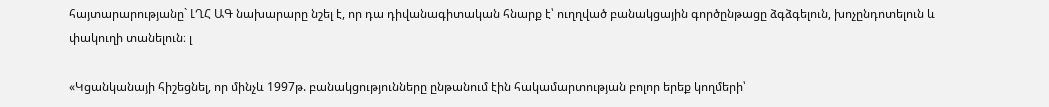հայտարարությանը` ԼՂՀ ԱԳ նախարարը նշել է, որ դա դիվանագիտական հնարք է՝ ուղղված բանակցային գործընթացը ձգձգելուն, խոչընդոտելուն և փակուղի տանելուն։ լ

«Կցանկանայի հիշեցնել, որ մինչև 1997թ. բանակցությունները ընթանում էին հակամարտության բոլոր երեք կողմերի՝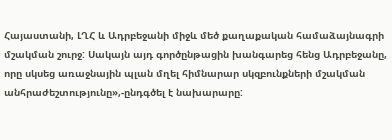Հայաստանի, ԼՂՀ և Ադրբեջանի միջև մեծ քաղաքական համաձայնագրի մշակման շուրջ: Սակայն այդ գործընթացին խանգարեց հենց Ադրբեջանը, որը սկսեց առաջնային պլան մղել հիմնարար սկզբունքների մշակման անհրաժեշտությունը»,-ընդգծել է նախարարը: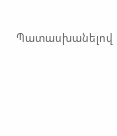Պատասխանելով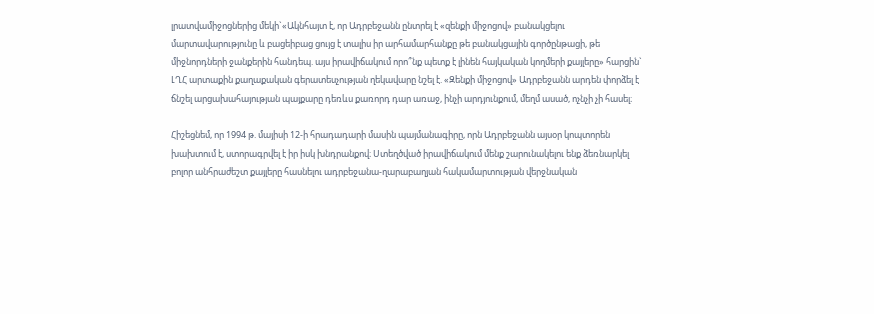լրատվամիջոցներից մեկի`«Ակնհայտ է, որ Ադրբեջանն ընտրել է «զենքի միջոցով» բանակցելու մարտավարությունը և բացեիբաց ցույց է տալիս իր արհամարհանքը թե բանակցային գործընթացի, թե միջնորդների ջանքերին հանդեպ. այս իրավիճակում որո՞նք պետք է լինեն հայկական կողմերի քայլերը» հարցին` ԼՂՀ արտաքին քաղաքական գերատեսչության ղեկավարը նշել է. «Զենքի միջոցով» Ադրբեջանն արդեն փորձել է ճնշել արցախահայության պայքարը դեռևս քառորդ դար առաջ, ինչի արդյունքում, մեղմ ասած, ոչնչի չի հասել։

Հիշեցնեմ, որ 1994 թ. մայիսի 12-ի հրադադարի մասին պայմանագիրը, որն Ադրբեջանն այսօր կոպտորեն խախտում է, ստորագրվել է իր իսկ խնդրանքով։ Ստեղծված իրավիճակում մենք շարունակելու ենք ձեռնարկել բոլոր անհրաժեշտ քայլերը հասնելու ադրբեջանա-ղարաբաղյան հակամարտության վերջնական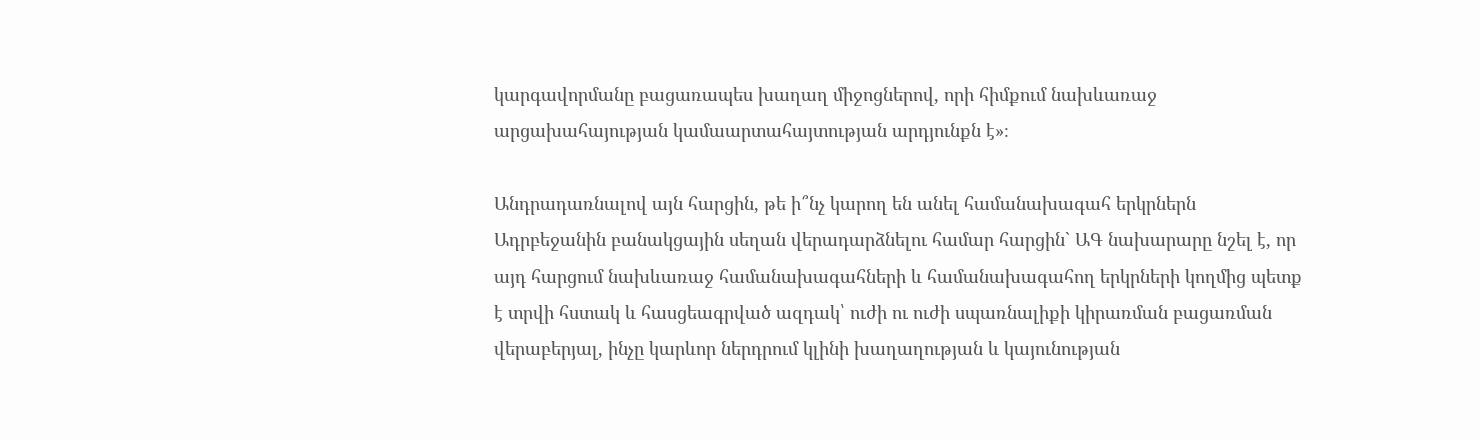կարգավորմանը բացառապես խաղաղ միջոցներով, որի հիմքում նախևառաջ արցախահայության կամաարտահայտության արդյունքն է»։

Անդրադառնալով այն հարցին, թե ի՞նչ կարող են անել համանախագահ երկրներն Ադրբեջանին բանակցային սեղան վերադարձնելու համար հարցին` ԱԳ նախարարը նշել է, որ այդ հարցում նախևառաջ համանախագահների և համանախագահող երկրների կողմից պետք է տրվի հստակ և հասցեագրված ազդակ՝ ուժի ու ուժի սպառնալիքի կիրառման բացառման վերաբերյալ, ինչը կարևոր ներդրում կլինի խաղաղության և կայունության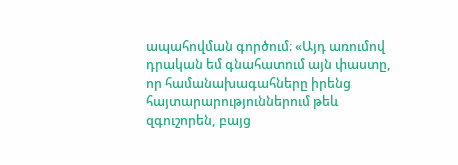ապահովման գործում։ «Այդ առումով դրական եմ գնահատում այն փաստը, որ համանախագահները իրենց հայտարարություններում թեև զգուշորեն, բայց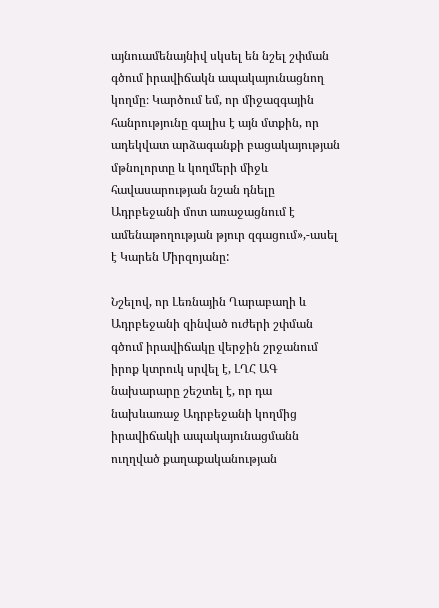այնուամենայնիվ սկսել են նշել շփման գծում իրավիճակն ապակայունացնող կողմը։ Կարծում եմ, որ միջազգային հանրությունը գալիս է այն մտքին, որ ադեկվատ արձագանքի բացակայության մթնոլորտը և կողմերի միջև հավասարության նշան դնելը Ադրբեջանի մոտ առաջացնում է ամենաթողության թյուր զգացում»,-ասել է Կարեն Միրզոյանը:

Նշելով, որ Լեռնային Ղարաբաղի և Ադրբեջանի զինված ուժերի շփման գծում իրավիճակը վերջին շրջանում իրոք կտրուկ սրվել է, ԼՂՀ ԱԳ նախարարը շեշտել է, որ դա նախևառաջ Ադրբեջանի կողմից իրավիճակի ապակայունացմանն ուղղված քաղաքականության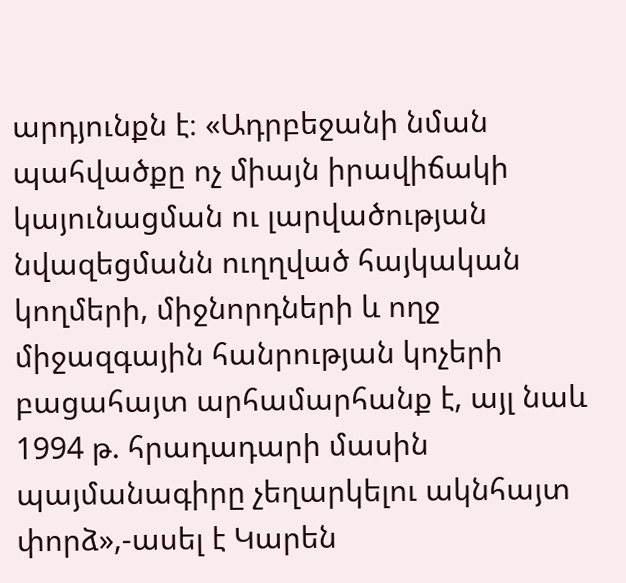արդյունքն է։ «Ադրբեջանի նման պահվածքը ոչ միայն իրավիճակի կայունացման ու լարվածության նվազեցմանն ուղղված հայկական կողմերի, միջնորդների և ողջ միջազգային հանրության կոչերի բացահայտ արհամարհանք է, այլ նաև 1994 թ. հրադադարի մասին պայմանագիրը չեղարկելու ակնհայտ փորձ»,-ասել է Կարեն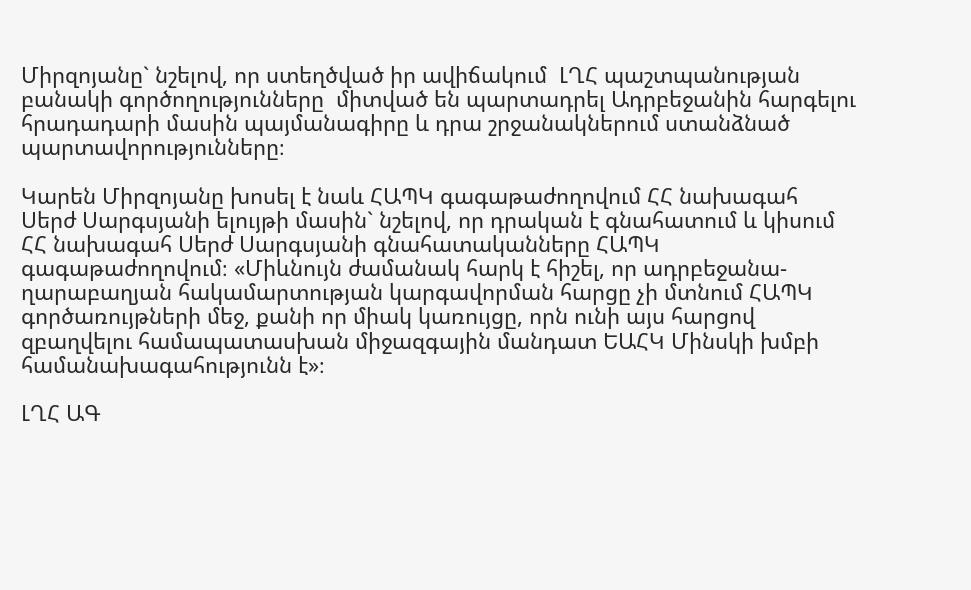Միրզոյանը` նշելով, որ ստեղծված իր ավիճակում  ԼՂՀ պաշտպանության բանակի գործողությունները  միտված են պարտադրել Ադրբեջանին հարգելու հրադադարի մասին պայմանագիրը և դրա շրջանակներում ստանձնած պարտավորությունները։

Կարեն Միրզոյանը խոսել է նաև ՀԱՊԿ գագաթաժողովում ՀՀ նախագահ Սերժ Սարգսյանի ելույթի մասին` նշելով, որ դրական է գնահատում և կիսում ՀՀ նախագահ Սերժ Սարգսյանի գնահատականները ՀԱՊԿ գագաթաժողովում։ «Միևնույն ժամանակ հարկ է հիշել, որ ադրբեջանա-ղարաբաղյան հակամարտության կարգավորման հարցը չի մտնում ՀԱՊԿ գործառույթների մեջ, քանի որ միակ կառույցը, որն ունի այս հարցով զբաղվելու համապատասխան միջազգային մանդատ ԵԱՀԿ Մինսկի խմբի համանախագահությունն է»։

ԼՂՀ ԱԳ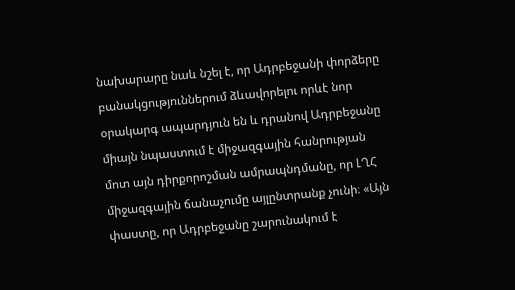նախարարը նաև նշել է, որ Ադրբեջանի փորձերը բանակցություններում ձևավորելու որևէ նոր օրակարգ ապարդյուն են և դրանով Ադրբեջանը միայն նպաստում է միջազգային հանրության մոտ այն դիրքորոշման ամրապնդմանը, որ ԼՂՀ միջազգային ճանաչումը այլընտրանք չունի։ «Այն փաստը, որ Ադրբեջանը շարունակում է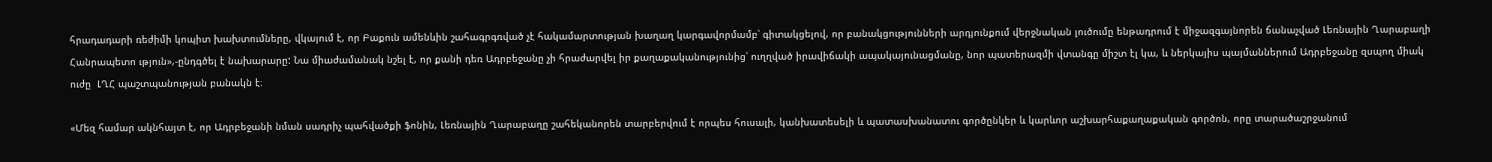հրադադարի ռեժիմի կոպիտ խախտումները, վկայում է, որ Բաքուն ամենևին շահագրգռված չէ հակամարտության խաղաղ կարգավորմամբ՝ գիտակցելով, որ բանակցությունների արդյունքում վերջնական լուծումը ենթադրում է միջազգայնորեն ճանաչված Լեռնային Ղարաբաղի Հանրապետո ւթյուն»,-ընդգծել է նախարարը: Նա միաժամանակ նշել է, որ քանի դեռ Ադրբեջանը չի հրաժարվել իր քաղաքականությունից՝ ուղղված իրավիճակի ապակայունացմանը, նոր պատերազմի վտանգը միշտ էլ կա, և ներկայիս պայմաններում Ադրբեջանը զսպող միակ ուժը  ԼՂՀ պաշտպանության բանակն է։

«Մեզ համար ակնհայտ է, որ Ադրբեջանի նման սադրիչ պահվածքի ֆոնին, Լեռնային Ղարաբաղը շահեկանորեն տարբերվում է որպես հուսալի, կանխատեսելի և պատասխանատու գործընկեր և կարևոր աշխարհաքաղաքական գործոն, որը տարածաշրջանում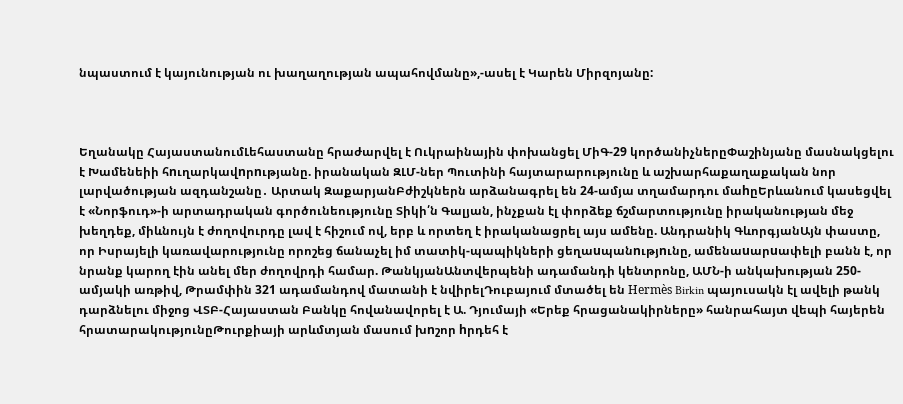նպաստում է կայունության ու խաղաղության ապահովմանը»,-ասել է Կարեն Միրզոյանը:



Եղանակը ՀայաստանումԼեհաստանը հրաժարվել է Ուկրաինային փոխանցել ՄիԳ-29 կործանիչներըՓաշինյանը մասնակցելու է Խամենեիի հnւղարկավnրnւթյանը. իրանական ԶԼՄ-ներ Պուտինի հայտարարությունը և աշխարհաքաղաքական նոր լարվածության ազդանշանը․ Արտակ ԶաքարյանԲժիշկներն արձանագրել են 24-ամյա տղամարդու մաhըԵրևանում կասեցվել է «Նորֆուդ»-ի արտադրական գործունեությունը Տիկի՛ն Գալյան, ինչքան էլ փորձեք ճշմարտությունը իրականության մեջ խեղդեք, միևնույն է ժողովուրդը լավ է հիշում ով, երբ և որտեղ է իրականացրել այս ամենը. Անդրանիկ ԳևորգյանԱյն փաստը, որ Իսրայելի կառավարությունը որոշեց ճանաչել իմ տատիկ-պապիկների ցեղաuպանnւթյnւնը, ամենաuարuափելի բանն է, որ նրանք կարող էին անել մեր ժողովրդի համար. ԹանկյանԱնտվերպենի ադամանդի կենտրոնը, ԱՄՆ-ի անկախության 250-ամյակի առթիվ, Թրամփին 321 ադամանդով մատանի է նվիրելԴուբայում մտածել են Hermès Birkin պայուսակն էլ ավելի թանկ դարձնելու միջոց ՎՏԲ-Հայաստան Բանկը հովանավորել է Ա. Դյումայի «Երեք հրացանակիրները» հանրահայտ վեպի հայերեն հրատարակությունըԹուրքիայի արևմտյան մասում խnշոր hրդեհ է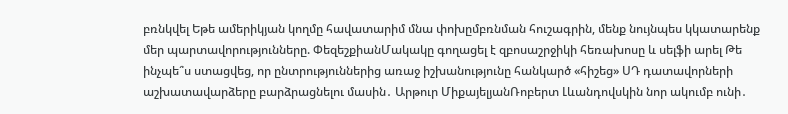բռնկվել Եթե ամերիկյան կողմը հավատարիմ մնա փոխըմբռնման հուշագրին, մենք նույնպես կկատարենք մեր պարտավորությունները. ՓեզեշքիանՄակակը գողացել է զբոսաշրջիկի հեռախոսը և սելֆի արել Թե ինչպե՞ս ստացվեց, որ ընտրություններից առաջ իշխանությունը հանկարծ «հիշեց» ՍԴ դատավորների աշխատավարձերը բարձրացնելու մասին․ Արթուր ՄիքայելյանՌոբերտ Լևանդովսկին նոր ակումբ ունի․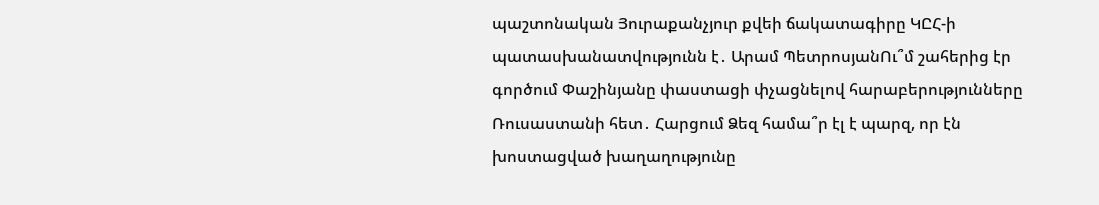պաշտոնական Յուրաքանչյուր քվեի ճակատագիրը ԿԸՀ-ի պատասխանատվությունն է․ Արամ ՊետրոսյանՈւ՞մ շահերից էր գործում Փաշինյանը փաստացի փչացնելով հարաբերությունները Ռուսաստանի հետ․ Հարցում Ձեզ համա՞ր էլ է պարզ, որ էն խոստացված խաղաղությունը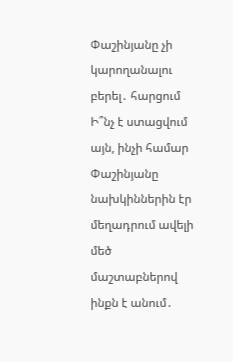Փաշինյանը չի կարողանալու բերել․ հարցում Ի՞նչ է ստացվում այն, ինչի համար Փաշինյանը նախկիններին էր մեղադրում ավելի մեծ մաշտաբներով ինքն է անում․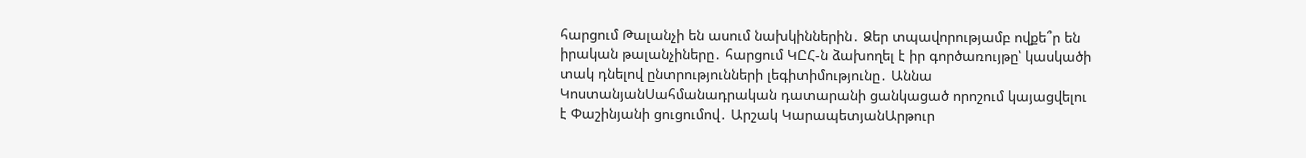հարցում Թալանչի են ասում նախկիններին․ Ձեր տպավորությամբ ովքե՞ր են իրական թալանչիները․ հարցում ԿԸՀ-ն ձախողել է իր գործառույթը՝ կասկածի տակ դնելով ընտրությունների լեգիտիմությունը․ Աննա ԿոստանյանՍահմանադրական դատարանի ցանկացած որոշում կայացվելու է Փաշինյանի ցուցումով․ Արշակ ԿարապետյանԱրթուր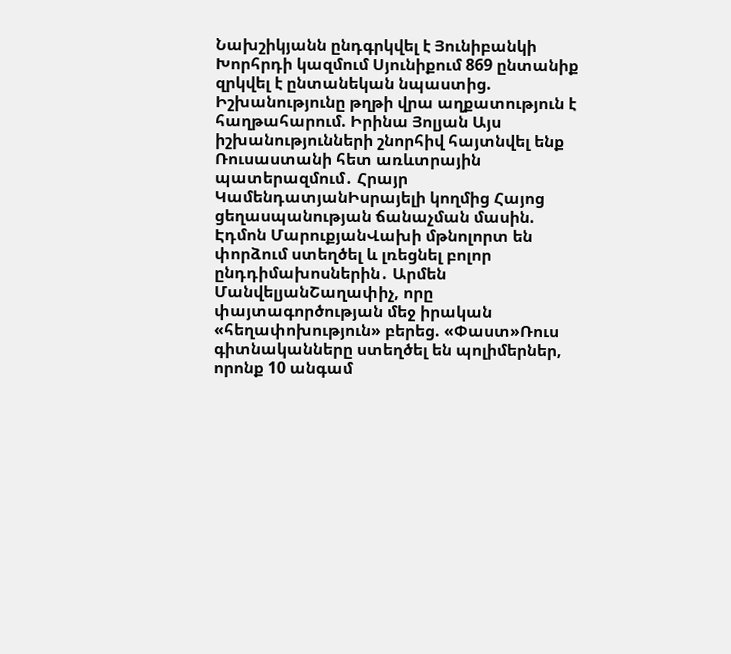Նախշիկյանն ընդգրկվել է Յունիբանկի Խորհրդի կազմում Սյունիքում 869 ընտանիք զրկվել է ընտանեկան նպաստից. Իշխանությունը թղթի վրա աղքատություն է հաղթահարում. Իրինա Յոլյան Այս իշխանությունների շնորհիվ հայտնվել ենք Ռուսաստանի հետ առևտրային պատերազմում․ Հրայր ԿամենդատյանԻսրայելի կողմից Հայոց ցեղասպանության ճանաչման մասին. Էդմոն ՄարուքյանՎախի մթնոլորտ են փորձում ստեղծել և լռեցնել բոլոր ընդդիմախոսներին․ Արմեն ՄանվելյանՇաղափիչ, որը փայտագործության մեջ իրական «հեղափոխություն» բերեց. «Փաստ»Ռուս գիտնականները ստեղծել են պոլիմերներ, որոնք 10 անգամ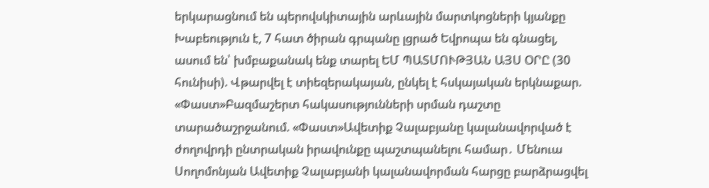երկարացնում են պերովսկիտային արևային մարտկոցների կյանքը Խաբեություն է, 7 հատ ծիրան գրպանը լցրած Եվրոպա են գնացել, ասում են՝ խմբաքանակ ենք տարել ԵՄ ՊԱՏՄՈՒԹՅԱՆ ԱՅՍ ՕՐԸ (30 հունիսի). Վթարվել է տիեզերակայան, ընկել է հսկայական երկնաքար. «Փաստ»Բազմաշերտ հակասությունների սրման դաշտը տարածաշրջանում. «Փաստ»Ավետիք Չալաբյանը կալանավորված է ժողովրդի ընտրական իրավունքը պաշտպանելու համար․ Մենուա Սողոմոնյան Ավետիք Չալաբյանի կալանավորման հարցը բարձրացվել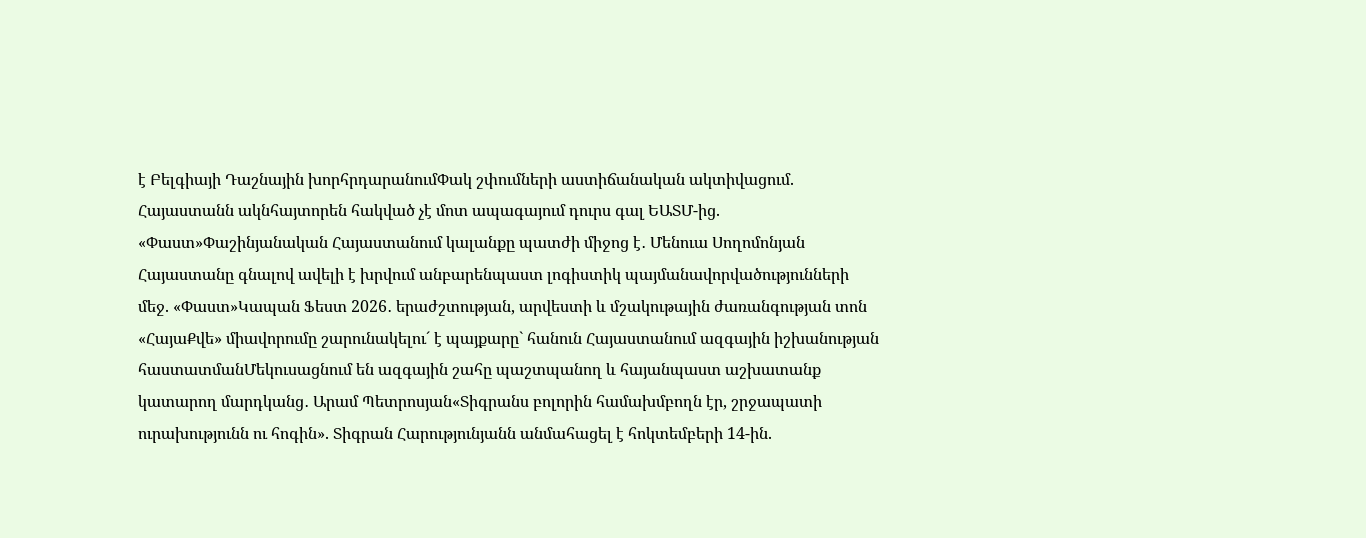է Բելգիայի Դաշնային խորհրդարանումՓակ շփումների աստիճանական ակտիվացում. Հայաստանն ակնհայտորեն հակված չէ մոտ ապագայում դուրս գալ ԵԱՏՄ-ից. «Փաստ»Փաշինյանական Հայաստանում կալանքը պատժի միջոց է․ Մենուա Սողոմոնյան Հայաստանը գնալով ավելի է խրվում անբարենպաստ լոգիստիկ պայմանավորվածությունների մեջ. «Փաստ»Կապան Ֆեստ 2026․ երաժշտության, արվեստի և մշակութային ժառանգության տոն «ՀայաՔվե» միավորումը շարունակելու´ է պայքարը` հանուն Հայաստանում ազգային իշխանության հաստատմանՄեկուսացնում են ազգային շահը պաշտպանող և հայանպաստ աշխատանք կատարող մարդկանց․ Արամ Պետրոսյան«Տիգրանս բոլորին համախմբողն էր, շրջապատի ուրախությունն ու հոգին». Տիգրան Հարությունյանն անմահացել է հոկտեմբերի 14-ին.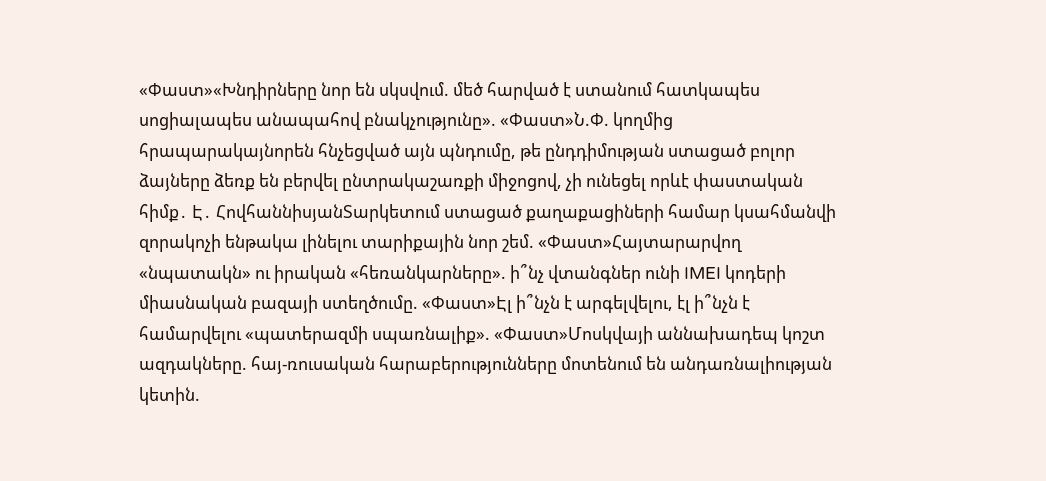«Փաստ»«Խնդիրները նոր են սկսվում. մեծ հարված է ստանում հատկապես սոցիալապես անապահով բնակչությունը». «Փաստ»Ն.Փ. կողմից հրապարակայնորեն հնչեցված այն պնդումը, թե ընդդիմության ստացած բոլոր ձայները ձեռք են բերվել ընտրակաշառքի միջոցով, չի ունեցել որևէ փաստական հիմք․ Է․ ՀովհաննիսյանՏարկետում ստացած քաղաքացիների համար կսահմանվի զորակոչի ենթակա լինելու տարիքային նոր շեմ. «Փաստ»Հայտարարվող «նպատակն» ու իրական «հեռանկարները». ի՞նչ վտանգներ ունի IMEI կոդերի միասնական բազայի ստեղծումը. «Փաստ»Էլ ի՞նչն է արգելվելու, էլ ի՞նչն է համարվելու «պատերազմի սպառնալիք». «Փաստ»Մոսկվայի աննախադեպ կոշտ ազդակները. հայ-ռուսական հարաբերությունները մոտենում են անդառնալիության կետին.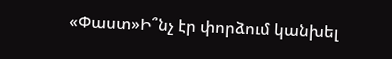«Փաստ»Ի՞նչ էր փորձում կանխել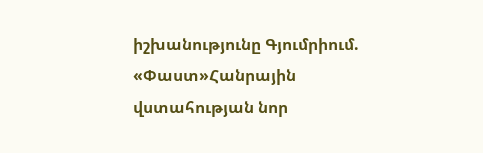իշխանությունը Գյումրիում. «Փաստ»Հանրային վստահության նոր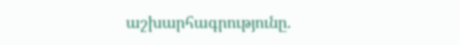աշխարհագրությունը.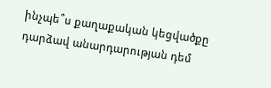ինչպե՞ս քաղաքական կեցվածքը դարձավ անարդարության դեմ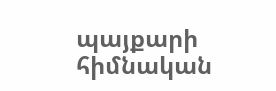պայքարի հիմնական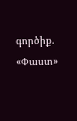գործիք. «Փաստ»